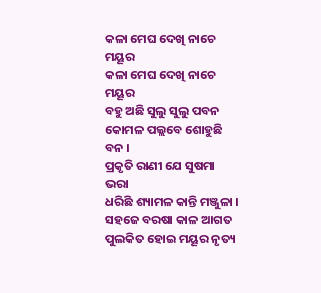କଳା ମେଘ ଦେଖି ନାଚେ ମୟୂର
କଳା ମେଘ ଦେଖି ନାଚେ ମୟୂର
ବହୁ ଅଛି ସୁଲୁ ସୁଲୁ ପବନ
କୋମଳ ପଲ୍ଲବେ ଶୋହୁଛି ବନ ।
ପ୍ରକୃତି ରାଣୀ ଯେ ସୁଷମା ଭରା
ଧରିଛି ଶ୍ୟାମଳ କାନ୍ତି ମଞ୍ଜୁଳା ।
ସହଜେ ବରଷା କାଳ ଆଗତ
ପୁଲକିତ ହୋଇ ମୟୂର ନୃତ୍ୟ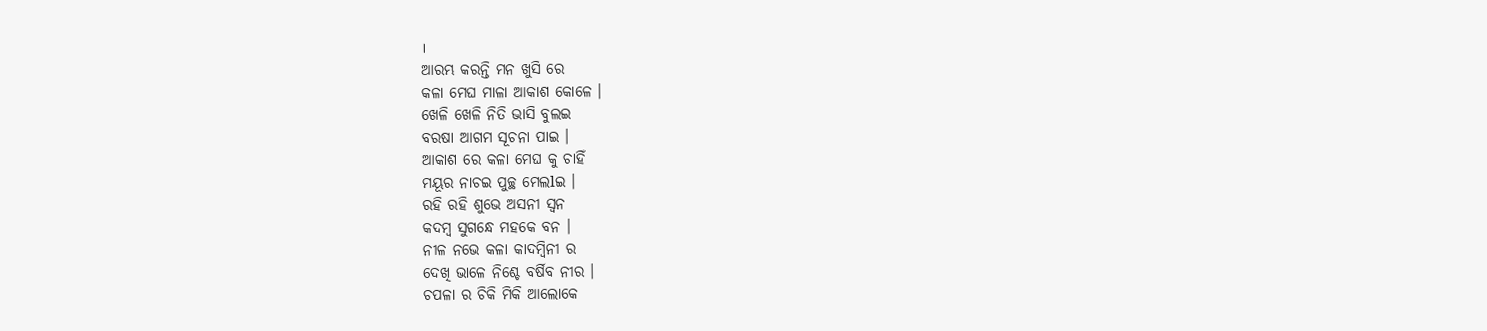।
ଆରମ୍ଭ କରନ୍ତି ମନ ଖୁସି ରେ
କଳା ମେଘ ମାଳା ଆକାଶ କୋଳେ ।
ଖେଳି ଖେଳି ନିତି ଭାସି ବୁଲଇ
ବରଷା ଆଗମ ସୂଚନା ପାଇ ।
ଆକାଶ ରେ କଳା ମେଘ କୁ ଚାହିଁ
ମୟୂର ନାଚଇ ପୁଚ୍ଛ ମେଲlଇ ।
ରହି ରହି ଶୁଭେ ଅସନୀ ସ୍ଵନ
କଦମ୍ବ ସୁଗନ୍ଧେ ମହକେ ବନ ।
ନୀଳ ନଭେ କଳା କାଦମ୍ବିନୀ ର
ଦେଖି ଭାଳେ ନିଶ୍ଚେ ବର୍ଷିବ ନୀର ।
ଚପଳା ର ଚିକି ମିକି ଆଲୋକେ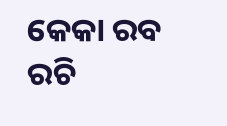କେକା ରବ ରଚି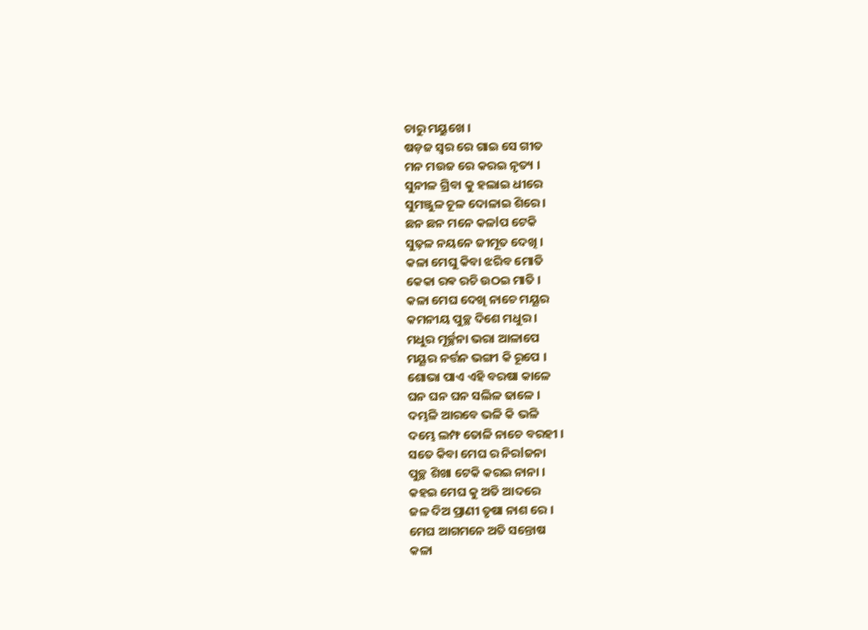ଚାରୁ ମୟୁଖେ ।
ଷଡ଼ଜ ସ୍ୱର ରେ ଗାଇ ସେ ଗୀତ
ମନ ମଉଜ ରେ କରଇ ନୃତ୍ୟ ।
ସୁନୀଳ ଗ୍ରିବା କୁ ହଲାଇ ଧୀରେ
ସୁମଞ୍ଜୁଳ ଚୂଳ ଦୋଳାଇ ଶିରେ ।
ଛନ ଛନ ମନେ କଳlପ ଟେକି
ସୁଢ଼ଳ ନୟନେ ଜୀମୂତ ଦେଖି ।
କଳା ମେଘୁ କିବା ଝରିବ ମୋତି
କେକା ରଵ ରଚି ଉଠଇ ମାତି ।
କଳା ମେଘ ଦେଖି ନାଚେ ମୟୂର
କମନୀୟ ପୁଚ୍ଛ ଦିଶେ ମଧୁର ।
ମଧୁର ମୂର୍ଚ୍ଛନା ଭରା ଆଳାପେ
ମୟୂର ନର୍ତ୍ତନ ଭଙ୍ଗୀ କି ରୂପେ ।
ଶୋଭା ପାଏ ଏହି ବରଷା କାଳେ
ଘନ ଘନ ଘନ ସଲିଳ ଢାଳେ ।
ଦମ୍ଭଳି ଆରବେ ଭଳି କି ଭଳି
ଦମ୍ଭେ ଲମ୍ଫ ତୋଳି ନାଚେ ବରହୀ ।
ସତେ କିବା ମେଘ ର ନିରlଜନା
ପୁଚ୍ଛ ଶିଖା ଟେକି କରଇ ନାନା ।
କହଇ ମେଘ କୁ ଅତି ଆଦରେ
ଜଳ ଦିଅ ପ୍ରାଣୀ ତୃଷା ନାଶ ରେ ।
ମେଘ ଆଗମନେ ଅତି ସନ୍ତୋଷ
କଳା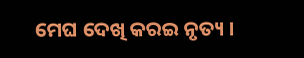ମେଘ ଦେଖି କରଇ ନୃତ୍ୟ ।